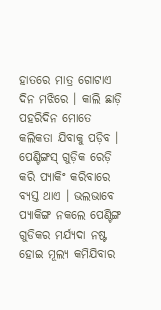ହାତରେ ମାତ୍ର ଗୋଟାଏ ଦିନ ମଝିରେ । କାଲି ଛାଡ଼ି ପହରିଦିନ ମୋତେ କଲିକତା ଯିବାକୁ ପଡ଼ିବ । ପେଣ୍ଟିଙ୍ଗସ୍ ଗୁଡ଼ିକ ରେଡ଼ି କରି ପ୍ୟାକିଂ କରିବାରେ ବ୍ୟସ୍ତ ଥାଏ । ଭଲଭାବେ ପ୍ୟାକିଙ୍ଗ ନକଲେ ପେଣ୍ଟିଙ୍ଗ ଗୁଡିକର ମର୍ଯ୍ୟଦା ନଷ୍ଟ ହୋଇ ମୂଲ୍ୟ କମିଯିବାର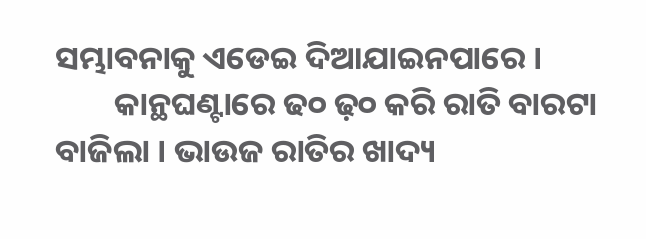ସମ୍ଭାବନାକୁ ଏଡେଇ ଦିଆଯାଇନପାରେ ।
        କାନ୍ଥଘଣ୍ଟାରେ ଢ୦ ଢ଼୦ କରି ରାତି ବାରଟା ବାଜିଲା । ଭାଉଜ ରାତିର ଖାଦ୍ୟ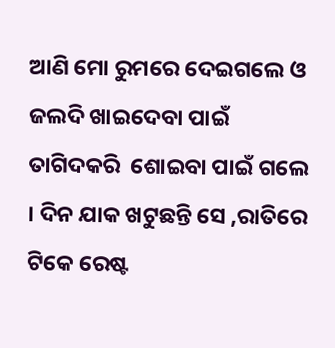ଆଣି ମୋ ରୁମରେ ଦେଇଗଲେ ଓ ଜଲଦି ଖାଇଦେବା ପାଇଁ ତାଗିଦକରି  ଶୋଇବା ପାଇଁ ଗଲେ । ଦିନ ଯାକ ଖଟୁଛନ୍ତି ସେ ,ରାତିରେ ଟିକେ ରେଷ୍ଟ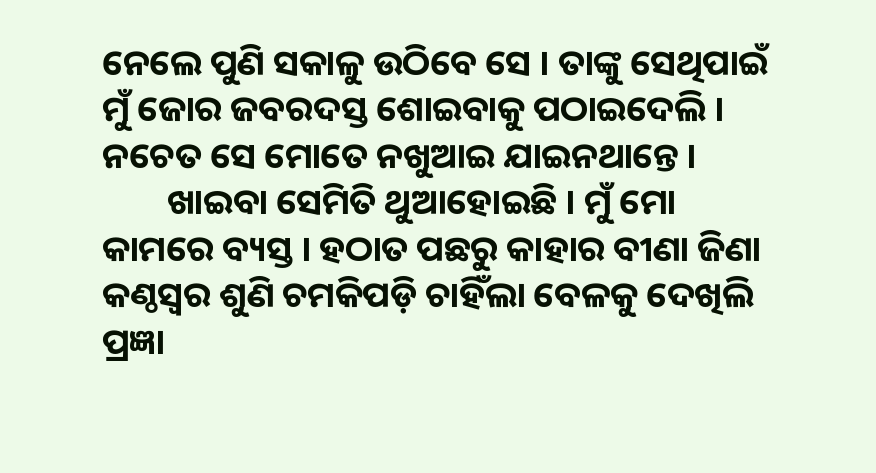ନେଲେ ପୁଣି ସକାଳୁ ଉଠିବେ ସେ । ତାଙ୍କୁ ସେଥିପାଇଁ ମୁଁ ଜୋର ଜବରଦସ୍ତ ଶୋଇବାକୁ ପଠାଇଦେଲି । ନଚେତ ସେ ମୋତେ ନଖୁଆଇ ଯାଇନଥାନ୍ତେ ।
        ଖାଇବା ସେମିତି ଥୁଆହୋଇଛି । ମୁଁ ମୋ କାମରେ ବ୍ୟସ୍ତ । ହଠାତ ପଛରୁ କାହାର ବୀଣା ଜିଣା କଣ୍ଠସ୍ୱର ଶୁଣି ଚମକିପଡ଼ି ଚାହିଁଲା ବେଳକୁ ଦେଖିଲି ପ୍ରଜ୍ଞା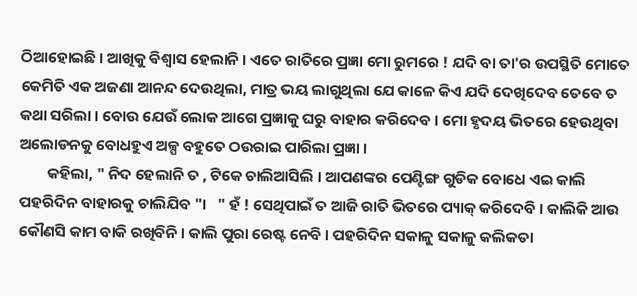ଠିଆହୋଇଛି । ଆଖିକୁ ଵିଶ୍ଵାସ ହେଲାନି । ଏତେ ରାତିରେ ପ୍ରଜ୍ଞା ମୋ ରୁମରେ ! ଯଦି ବା ତା'ର ଉପସ୍ଥିତି ମୋତେ କେମିତି ଏକ ଅଜଣା ଆନନ୍ଦ ଦେଉଥିଲା, ମାତ୍ର ଭୟ ଲାଗୁଥିଲା ଯେ କାଳେ କିଏ ଯଦି ଦେଖିଦେବ ତେବେ ତ କଥା ସରିଲା । ବୋଉ ଯେଉଁ ଲୋକ ଆଗେ ପ୍ରଜ୍ଞାକୁ ଘରୁ ବାହାର କରିଦେବ । ମୋ ହୃଦୟ ଭିତରେ ହେଉଥିବା ଅଲୋଡନକୁ ବୋଧହୁଏ ଅଳ୍ପ ବହୁତେ ଠଉରାଇ ପାରିଲା ପ୍ରଜ୍ଞା ।
        କହିଲା, " ନିଦ ହେଲାନି ତ , ଟିକେ ଚାଲିଆସିଲି । ଆପଣଙ୍କର ପେଣ୍ଟିଙ୍ଗ ଗୁଡିକ ବୋଧେ ଏଇ କାଲି ପହରିଦିନ ବାହାରକୁ ଚାଲିଯିବ "।   " ହଁ ! ସେଥିପାଇଁ ତ ଆଜି ରାତି ଭିତରେ ପ୍ୟାକ୍ କରିଦେବି । କାଲିକି ଆଉ କୌଣସି କାମ ବାକି ରଖିବିନି । କାଲି ପୁରା ରେଷ୍ଟ ନେବି । ପହରିଦିନ ସକାଳୁ ସକାଳୁ କଲିକତା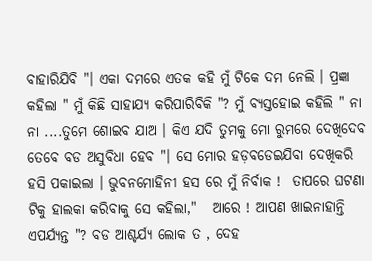ବାହାରିଯିବି "। ଏକା ଦମରେ ଏତକ କହି ମୁଁ ଟିକେ ଦମ ନେଲି । ପ୍ରଜ୍ଞା କହିଲା " ମୁଁ କିଛି ସାହାଯ୍ୟ କରିପାରିବିକି "? ମୁଁ ବ୍ୟସ୍ତହୋଇ କହିଲି " ନା ନା ....ତୁମେ ଶୋଇବ ଯାଅ । କିଏ ଯଦି ତୁମକୁ ମୋ ରୁମରେ ଦେଖିଦେବ ତେବେ ବଡ ଅସୁବିଧା ହେବ "। ସେ ମୋର ହଡ଼ବଡେଇଯିବା ଦେଖିକରି ହସି ପକାଇଲା । ଭୁବନମୋହିନୀ ହସ ରେ ମୁଁ ନିର୍ବାକ !  ତାପରେ ଘଟଣା ଟିକୁ ହାଲକା କରିବାକୁ ସେ କହିଲା,"   ଆରେ ! ଆପଣ ଖାଇନାହାନ୍ତି ଏପର୍ଯ୍ୟନ୍ତ "? ବଡ ଆଶ୍ଚର୍ଯ୍ୟ ଲୋକ ତ , ଦେହ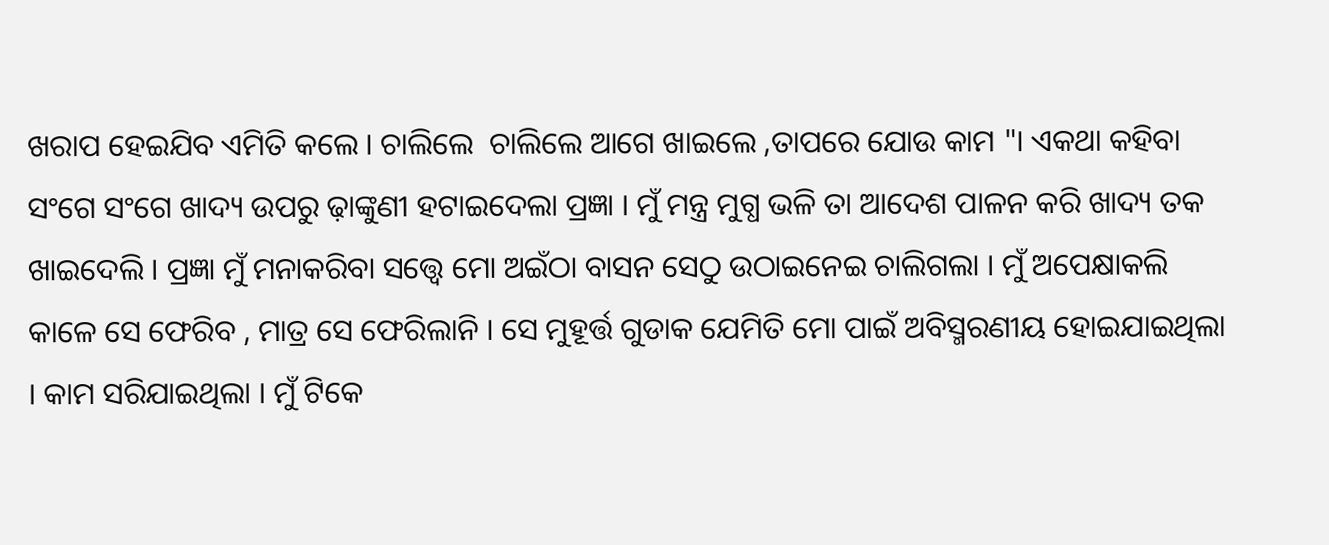ଖରାପ ହେଇଯିବ ଏମିତି କଲେ । ଚାଲିଲେ  ଚାଲିଲେ ଆଗେ ଖାଇଲେ ,ତାପରେ ଯୋଉ କାମ "। ଏକଥା କହିବା ସଂଗେ ସଂଗେ ଖାଦ୍ୟ ଉପରୁ ଢ଼ାଙ୍କୁଣୀ ହଟାଇଦେଲା ପ୍ରଜ୍ଞା । ମୁଁ ମନ୍ତ୍ର ମୁଗ୍ଧ ଭଳି ତା ଆଦେଶ ପାଳନ କରି ଖାଦ୍ୟ ତକ ଖାଇଦେଲି । ପ୍ରଜ୍ଞା ମୁଁ ମନାକରିବା ସତ୍ତ୍ୱେ ମୋ ଅଇଁଠା ବାସନ ସେଠୁ ଉଠାଇନେଇ ଚାଲିଗଲା । ମୁଁ ଅପେକ୍ଷାକଲି କାଳେ ସେ ଫେରିବ , ମାତ୍ର ସେ ଫେରିଲାନି । ସେ ମୁହୂର୍ତ୍ତ ଗୁଡାକ ଯେମିତି ମୋ ପାଇଁ ଅବିସ୍ମରଣୀୟ ହୋଇଯାଇଥିଲା । କାମ ସରିଯାଇଥିଲା । ମୁଁ ଟିକେ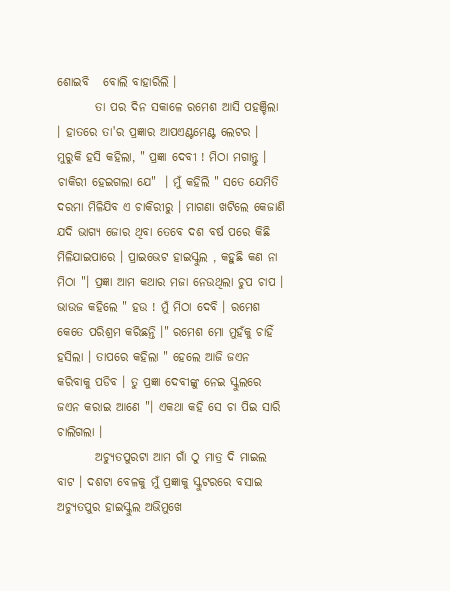ଶୋଇବି   ବୋଲି ବାହାରିଲି ।
        ତା ପର ଦିନ ସକାଳେ ରମେଶ ଆସି ପହଞ୍ଚିଲା । ହାତରେ ତା'ର ପ୍ରଜ୍ଞାର ଆପଏଣ୍ଟମେଣ୍ଟ ଲେଟର । ମୁରୁକି ହସି କହିଲା, " ପ୍ରଜ୍ଞା ଦେବୀ ! ମିଠା ମଗାନ୍ତୁ । ଚାକିରୀ ହେଇଗଲା ଯେ"  । ମୁଁ କହିଲି " ସତେ ଯେମିତି ଦରମା ମିଳିଯିବ ଏ ଚାକିରୀରୁ । ମାଗଣା ଖଟିଲେ କେଜାଣି ଯଦି ଭାଗ୍ୟ ଜୋର ଥିବା ତେବେ ଦଶ ବର୍ଷ ପରେ କିଛି ମିଳିଯାଇପାରେ । ପ୍ରାଇଭେଟ ହାଇସ୍କୁଲ , କହୁଛି କଣ ନା ମିଠା "। ପ୍ରଜ୍ଞା ଆମ କଥାର ମଜା ନେଉଥିଲା ଚୁପ ଚାପ । ଭାଉଜ କହିଲେ " ହଉ ! ମୁଁ ମିଠା ଦେବି । ରମେଶ କେତେ ପରିଶ୍ରମ କରିଛନ୍ତି ।" ରମେଶ ମୋ ମୁହଁକୁ ଚାହିଁ ହସିଲା । ତାପରେ କହିଲା " ହେଲେ ଆଜି ଜଏନ କରିବାକୁ ପଡିବ । ତୁ ପ୍ରଜ୍ଞା ଦେବୀଙ୍କୁ ନେଇ ସ୍କୁଲରେ ଜଏନ କରାଇ ଆଣେ "। ଏକଥା କହି ସେ ଚା ପିଇ ସାରି ଚାଲିଗଲା ।
        ଅଚ୍ୟୁତପୁରଟା ଆମ ଗାଁ ଠୁ ମାତ୍ର ଦି ମାଇଲ ବାଟ । ଦଶଟା ବେଳକୁ ମୁଁ ପ୍ରଜ୍ଞାକୁ ସ୍କୁଟରରେ ବସାଇ ଅଚ୍ୟୁତପୁର ହାଇସ୍କୁଲ ଅଭିମୁଖେ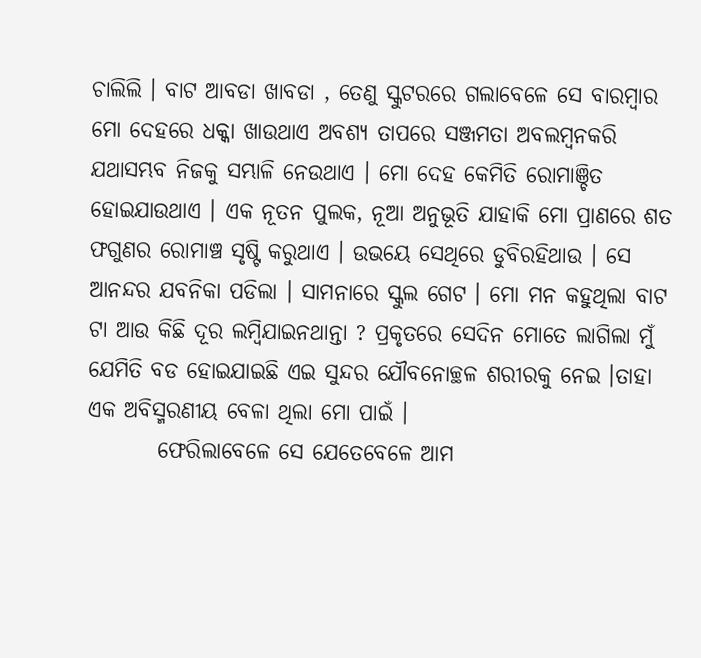ଚାଲିଲି । ବାଟ ଆବଡା ଖାବଡା , ତେଣୁ ସ୍କୁଟରରେ ଗଲାବେଳେ ସେ ବାରମ୍ବାର ମୋ ଦେହରେ ଧକ୍କା ଖାଉଥାଏ ଅବଶ୍ୟ ତାପରେ ସଞ୍ଜମତା ଅବଲମ୍ବନକରି ଯଥାସମ୍ଭବ ନିଜକୁ ସମ୍ଭାଳି ନେଉଥାଏ । ମୋ ଦେହ କେମିତି ରୋମାଞ୍ଚିତ ହୋଇଯାଉଥାଏ । ଏକ ନୂତନ ପୁଲକ, ନୂଆ ଅନୁଭୂତି ଯାହାକି ମୋ ପ୍ରାଣରେ ଶତ ଫଗୁଣର ରୋମାଞ୍ଚ ସୃଷ୍ଟି କରୁଥାଏ । ଉଭୟେ ସେଥିରେ ଡୁବିରହିଥାଉ । ସେ  ଆନନ୍ଦର ଯବନିକା ପଡିଲା । ସାମନାରେ ସ୍କୁଲ ଗେଟ । ମୋ ମନ କହୁଥିଲା ବାଟ ଟା ଆଉ କିଛି ଦୂର ଲମ୍ବିଯାଇନଥାନ୍ତା ? ପ୍ରକୃତରେ ସେଦିନ ମୋତେ ଲାଗିଲା ମୁଁ ଯେମିତି ବଡ ହୋଇଯାଇଛି ଏଇ ସୁନ୍ଦର ଯୌବନୋଚ୍ଛଳ ଶରୀରକୁ ନେଇ ।ତାହା ଏକ ଅବିସ୍ମରଣୀୟ ବେଳା ଥିଲା ମୋ ପାଇଁ ।
        ଫେରିଲାବେଳେ ସେ ଯେତେବେଳେ ଆମ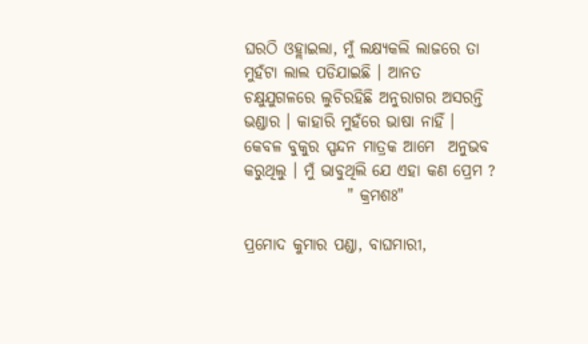ଘରଠି ଓହ୍ଲାଇଲା, ମୁଁ ଲକ୍ଷ୍ୟକଲି ଲାଜରେ ତା ମୁହଁଟା ଲାଲ ପଡିଯାଇଛି । ଆନତ ଚକ୍ଷୁଯୁଗଳରେ ଲୁଚିରହିଛି ଅନୁରାଗର ଅସରନ୍ତି ଭଣ୍ଡାର । କାହାରି ମୁହଁରେ ଭାଷା ନାହିଁ । କେବଳ ବୁକୁର ସ୍ପନ୍ଦନ ମାତ୍ରକ ଆମେ  ଅନୁଭବ କରୁଥିଲୁ । ମୁଁ ଭାବୁଥିଲି ଯେ ଏହା କଣ ପ୍ରେମ ?
                " କ୍ରମଶଃ"

ପ୍ରମୋଦ କୁମାର ପଣ୍ଡା, ବାଘମାରୀ,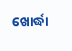ଖୋର୍ଦ୍ଧା